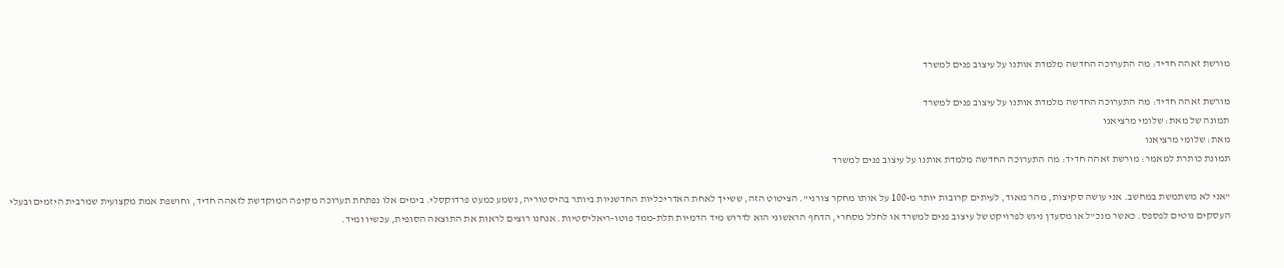מורשת זאהה חדיד: מה התערוכה החדשה מלמדת אותנו על עיצוב פנים למשרד

מורשת זאהה חדיד: מה התערוכה החדשה מלמדת אותנו על עיצוב פנים למשרד
תמונה של מאת: שלומי מרציאנו
מאת: שלומי מרציאנו
תמונת כותרת למאמר: מורשת זאהה חדיד: מה התערוכה החדשה מלמדת אותנו על עיצוב פנים למשרד

"אני לא משתמשת במחשב. אני עושה סקיצות, מהר מאוד, לעיתים קרובות יותר מ-100 על אותו מחקר צורני". הציטוט הזה, ששייך לאחת האדריכליות החדשניות ביותר בהיסטוריה, נשמע כמעט פרדוקסלי. בימים אלו נפתחת תערוכה מקיפה המוקדשת לזאהה חדיד, וחושפת אמת מקצועית שמרבית היזמים ובעלי העסקים נוטים לפספס. כאשר מנכ"ל או מסעדן ניגש לפרויקט של עיצוב פנים למשרד או לחלל מסחרי, הדחף הראשוני הוא לדרוש מיד הדמיות תלת-ממד פוטו-ריאליסטיות. אנחנו רוצים לראות את התוצאה הסופית, עכשיו ומיד.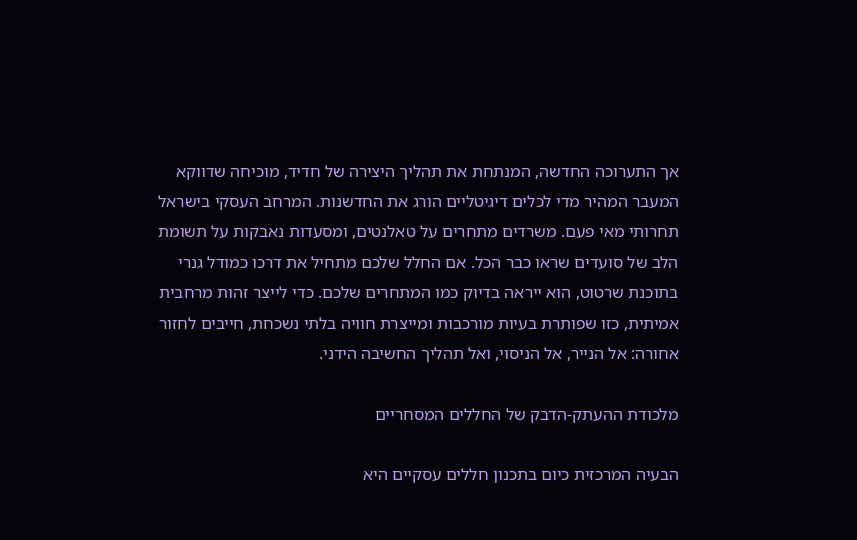אך התערוכה החדשה, המנתחת את תהליך היצירה של חדיד, מוכיחה שדווקא המעבר המהיר מדי לכלים דיגיטליים הורג את החדשנות. המרחב העסקי בישראל תחרותי מאי פעם. משרדים מתחרים על טאלנטים, ומסעדות נאבקות על תשומת הלב של סועדים שראו כבר הכל. אם החלל שלכם מתחיל את דרכו כמודל גנרי בתוכנת שרטוט, הוא ייראה בדיוק כמו המתחרים שלכם. כדי לייצר זהות מרחבית אמיתית, כזו שפותרת בעיות מורכבות ומייצרת חוויה בלתי נשכחת, חייבים לחזור אחורה: אל הנייר, אל הניסוי, ואל תהליך החשיבה הידני.

מלכודת ההעתק-הדבק של החללים המסחריים

הבעיה המרכזית כיום בתכנון חללים עסקיים היא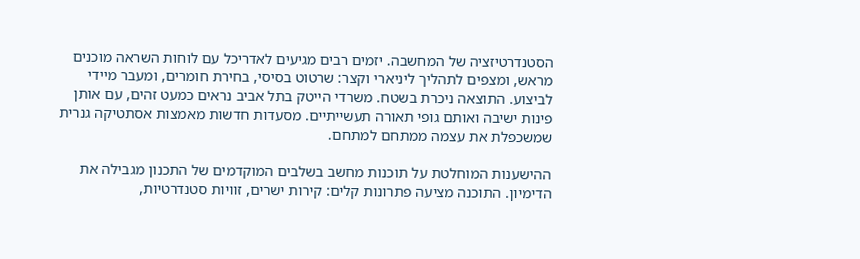הסטנדרטיזציה של המחשבה. יזמים רבים מגיעים לאדריכל עם לוחות השראה מוכנים מראש, ומצפים לתהליך ליניארי וקצר: שרטוט בסיסי, בחירת חומרים, ומעבר מיידי לביצוע. התוצאה ניכרת בשטח. משרדי הייטק בתל אביב נראים כמעט זהים, עם אותן פינות ישיבה ואותם גופי תאורה תעשייתיים. מסעדות חדשות מאמצות אסתטיקה גנרית שמשכפלת את עצמה ממתחם למתחם.

ההישענות המוחלטת על תוכנות מחשב בשלבים המוקדמים של התכנון מגבילה את הדימיון. התוכנה מציעה פתרונות קלים: קירות ישרים, זוויות סטנדרטיות,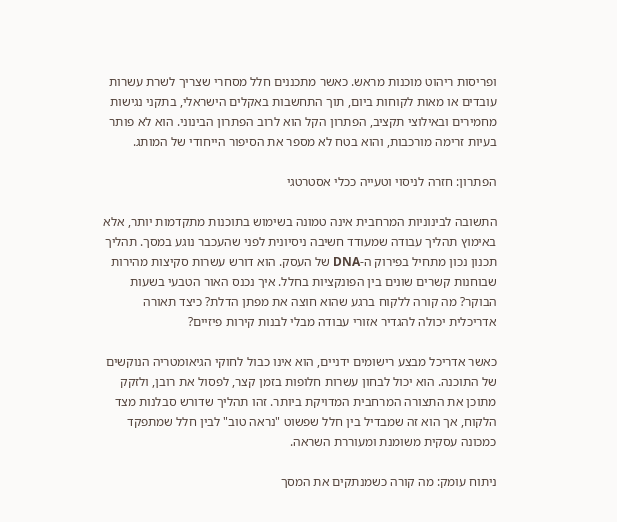ופריסות ריהוט מוכנות מראש. כאשר מתכננים חלל מסחרי שצריך לשרת עשרות עובדים או מאות לקוחות ביום, תוך התחשבות באקלים הישראלי, בתקני נגישות מחמירים ובאילוצי תקציב, הפתרון הקל הוא לרוב הפתרון הבינוני. הוא לא פותר בעיות זרימה מורכבות, והוא בטח לא מספר את הסיפור הייחודי של המותג.

הפתרון: חזרה לניסוי וטעייה ככלי אסטרטגי

התשובה לבינוניות המרחבית אינה טמונה בשימוש בתוכנות מתקדמות יותר, אלא באימוץ תהליך עבודה שמעודד חשיבה ניסיונית לפני שהעכבר נוגע במסך. תהליך תכנון נכון מתחיל בפירוק ה-DNA של העסק. הוא דורש עשרות סקיצות מהירות שבוחנות קשרים שונים בין הפונקציות בחלל. איך נכנס האור הטבעי בשעות הבוקר? מה קורה ללקוח ברגע שהוא חוצה את מפתן הדלת? כיצד תאורה אדריכלית יכולה להגדיר אזורי עבודה מבלי לבנות קירות פיזיים?

כאשר אדריכל מבצע רישומים ידניים, הוא אינו כבול לחוקי הגיאומטריה הנוקשים של התוכנה. הוא יכול לבחון עשרות חלופות בזמן קצר, לפסול את רובן, ולזקק מתוכן את התצורה המרחבית המדויקת ביותר. זהו תהליך שדורש סבלנות מצד הלקוח, אך הוא זה שמבדיל בין חלל שפשוט "נראה טוב" לבין חלל שמתפקד כמכונה עסקית משומנת ומעוררת השראה.

ניתוח עומק: מה קורה כשמנתקים את המסך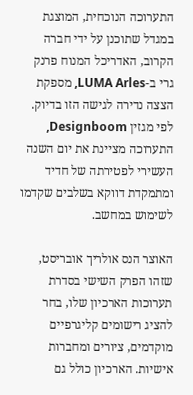התערוכה הנוכחית, המוצגת במגדל שתוכנן על ידי חברה הקרוב, האדריכל המנוח פרנק גרי ב-LUMA Arles, מספקת הצצה נדירה לגישה הזו בדיוק. לפי מגזין Designboom, התערוכה מציינת את יום השנה העשירי לפטירתה של חדיד ומתמקדת דווקא בשלבים שקדמו לשימוש במחשב.

האוצר הנס אולריך אובריסט, שזהו הפרק השישי בסדרת תערוכות הארכיון שלו, בחר להציג רישומים קליגרפיים מוקדמים, ציורים ומחברות אישיות. הארכיון כולל גם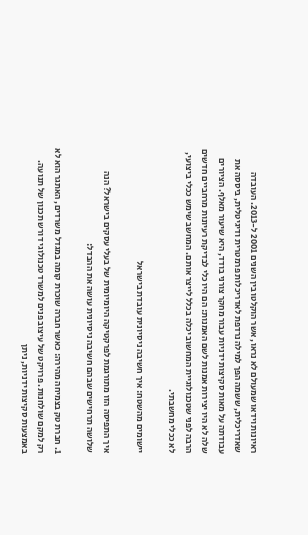ראיונות וידאו שמעולם לא נראו, אשר הוקלטו בין השנים 2001 ל-2013. העובדה שאדריכלית, ששמה הפך למילה נרדפת לאדריכלות פרמטרית ודיגיטלית, ביססה את עבודתה על מאות סקיצות ידניות עבור מחקר צורני בודד, היא שיעור מאלף. הציורים שלה לא היו יצירות אמנות לשם האמנות: הם היו כלי לבדיקת רעיונות מרחביים חדשים הרבה לפני שטכנולוגיית המחשוב יכלה בכלל לייצר אותם. המחשב שימש ככלי ביצועי, לא ככלי מחשבתי.

יישומים מהשטח: איך חשיבה ניסיונית עובדת בישראל

איך התפיסה הזו מתורגמת לפרקטיקה היומיומית של בעלי עסקים בישראל? הנה שלושה תרחישים שבהם חשיבה ניסיונית עושה את ההבדל:

1. חברת טק בצמיחה מהירה: כאשר חברה שוכרת קומה במגדל משרדים, האתגר הוא לא רק למקם שולחנות. פרויקט של עיצוב פנים למשרד טכנולוגי דורש תכנון של תנועה. באמצעות סקיצות ידניות, ניתן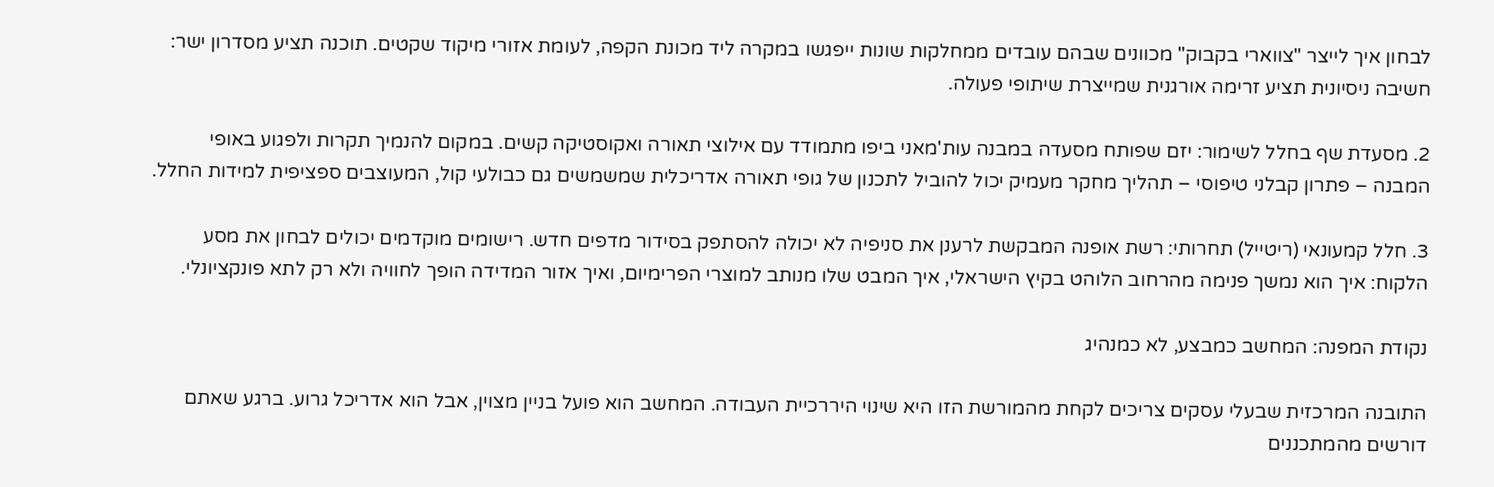לבחון איך לייצר "צווארי בקבוק" מכוונים שבהם עובדים ממחלקות שונות ייפגשו במקרה ליד מכונת הקפה, לעומת אזורי מיקוד שקטים. תוכנה תציע מסדרון ישר: חשיבה ניסיונית תציע זרימה אורגנית שמייצרת שיתופי פעולה.

2. מסעדת שף בחלל לשימור: יזם שפותח מסעדה במבנה עות'מאני ביפו מתמודד עם אילוצי תאורה ואקוסטיקה קשים. במקום להנמיך תקרות ולפגוע באופי המבנה – פתרון קבלני טיפוסי – תהליך מחקר מעמיק יכול להוביל לתכנון של גופי תאורה אדריכלית שמשמשים גם כבולעי קול, המעוצבים ספציפית למידות החלל.

3. חלל קמעונאי (ריטייל) תחרותי: רשת אופנה המבקשת לרענן את סניפיה לא יכולה להסתפק בסידור מדפים חדש. רישומים מוקדמים יכולים לבחון את מסע הלקוח: איך הוא נמשך פנימה מהרחוב הלוהט בקיץ הישראלי, איך המבט שלו מנותב למוצרי הפרימיום, ואיך אזור המדידה הופך לחוויה ולא רק לתא פונקציונלי.

נקודת המפנה: המחשב כמבצע, לא כמנהיג

התובנה המרכזית שבעלי עסקים צריכים לקחת מהמורשת הזו היא שינוי היררכיית העבודה. המחשב הוא פועל בניין מצוין, אבל הוא אדריכל גרוע. ברגע שאתם דורשים מהמתכננים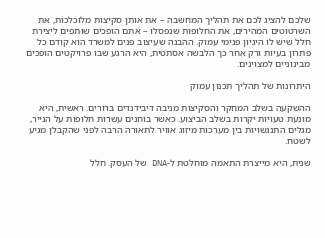שלכם להציג לכם את תהליך המחשבה – את אותן סקיצות מלוכלכות, את השרטוטים המהירים, את החלופות שנפסלו – אתם הופכים שותפים ליצירת חלל שיש לו היגיון פנימי עמוק. ההבנה שעיצוב פנים למשרד הוא קודם כל פתרון בעיות ורק אחר כך הלבשה אסתטית, היא הרגע שבו פרויקטים הופכים מבינוניים למצוינים.

היתרונות של תהליך תכנון עמוק

ההשקעה בשלב המחקר והסקיצות מניבה דיבידנדים ברורים. ראשית, היא מונעת טעויות יקרות בשלב הביצוע. כאשר בוחנים עשרות חלופות על הנייר, מגלים התנגשויות בין מערכות מיזוג אוויר לתאורה הרבה לפני שהקבלן מגיע לשטח.

שנית, היא מייצרת התאמה מוחלטת ל-DNA של העסק. חלל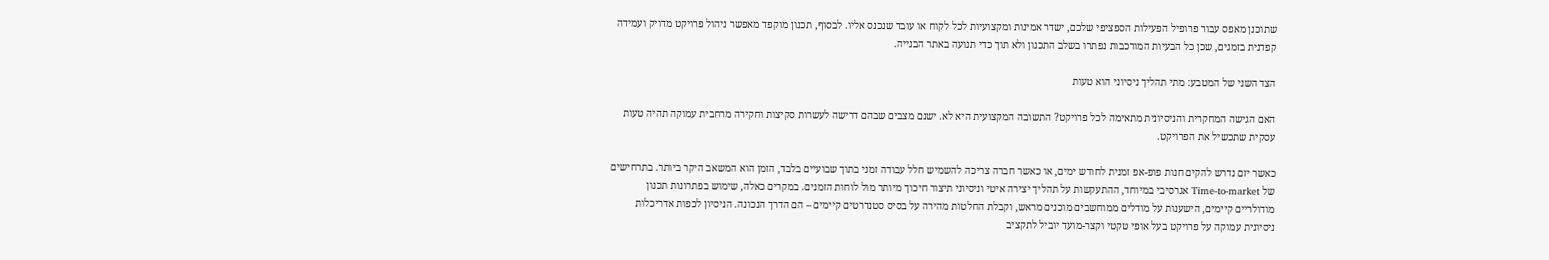שתוכנן מאפס עבור פרופיל הפעילות הספציפי שלכם, ישדר אמינות ומקצועיות לכל לקוח או עובד שנכנס אליו. לבסוף, תכנון מוקפד מאפשר ניהול פרויקט מדויק ועמידה קפדנית בזמנים, שכן כל הבעיות המורכבות נפתרו בשלב התכנון ולא תוך כדי תנועה באתר הבנייה.

הצד השני של המטבע: מתי תהליך ניסיוני הוא טעות

האם הגישה המחקרית והניסיונית מתאימה לכל פרויקט? התשובה המקצועית היא לא. ישנם מצבים שבהם דרישה לעשרות סקיצות וחקירה מרחבית עמוקה תהיה טעות עסקית שתכשיל את הפרויקט.

כאשר יזם נדרש להקים חנות פופ-אפ זמנית לחודש ימים, או כאשר חברה צריכה להשמיש חלל עבודה זמני בתוך שבועיים בלבד, הזמן הוא המשאב היקר ביותר. בתרחישים של Time-to-market אגרסיבי במיוחד, ההתעקשות על תהליך יצירה איטי וניסיוני תיצור חיכוך מיותר מול לוחות הזמנים. במקרים כאלה, שימוש בפתרונות תכנון מודולריים קיימים, הישענות על מודלים ממוחשבים מוכנים מראש, וקבלת החלטות מהירה על בסיס סטנדרטים קיימים – הם הדרך הנכונה. הניסיון לכפות אדריכלות ניסיונית עמוקה על פרויקט בעל אופי טקטי וקצר-מועד יוביל לתקציב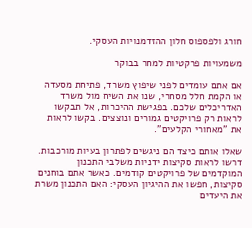חורג ולפספוס חלון ההזדמנויות העסקי.

משמעויות פרקטיות למחר בבוקר

אם אתם עומדים לפני שיפוץ משרד, פתיחת מסעדה או הקמת חלל מסחרי, שנו את השיח מול משרד האדריכלים שלכם. בפגישת ההיכרות, אל תבקשו לראות רק פרויקטים גמורים ונוצצים. בקשו לראות את "מאחורי הקלעים".

שאלו אותם כיצד הם ניגשים לפתרון בעיות מורכבות. דרשו לראות סקיצות ידניות משלבי התכנון המוקדמים של פרויקטים קודמים. כאשר אתם בוחנים סקיצות, חפשו את ההיגיון העסקי: האם התכנון משרת את היעדים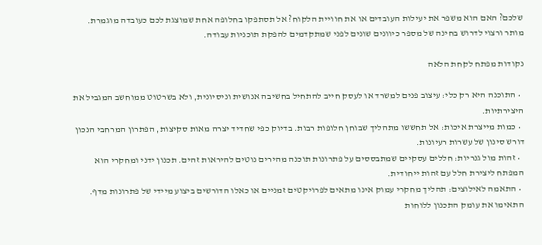שלכם? האם הוא משפר את יעילות העובדים או את חוויית הלקוח? אל תסתפקו בחלופה אחת שמוצגת לכם כעובדה מוגמרת. מותר ורצוי לדרוש בחינה של מספר כיוונים שונים לפני שמתקדמים להפקת תוכניות עבודה.

נקודות מפתח לקחת הלאה

  • התוכנה היא רק כלי: עיצוב פנים למשרד או לעסק חייב להתחיל בחשיבה אנושית וניסיונית, ולא בשרטוט ממוחשב המגביל את היצירתיות.
  • כמות מייצרת איכות: אל תחששו מתהליך שבוחן חלופות רבות. בדיוק כפי שחדיד יצרה מאות סקיצות, הפתרון המרחבי הנכון דורש סינון של עשרות רעיונות.
  • זהות מול גנריות: חללים עסקיים שמתבססים על פתרונות תוכנה מהירים נוטים להיראות זהים. תכנון ידני ומחקרי הוא המפתח ליצירת חלל עם זהות ייחודית.
  • התאמה לאילוצים: תהליך מחקרי עמוק אינו מתאים לפרויקטים זמניים או כאלו הדורשים ביצוע מיידי של פתרונות מדף. התאימו את עומק התכנון ללוחות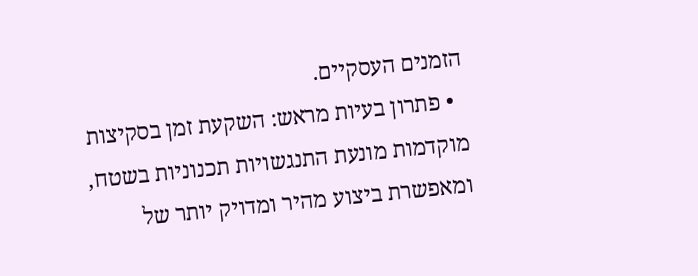הזמנים העסקיים.
  • פתרון בעיות מראש: השקעת זמן בסקיצות מוקדמות מונעת התנגשויות תכנוניות בשטח, ומאפשרת ביצוע מהיר ומדויק יותר של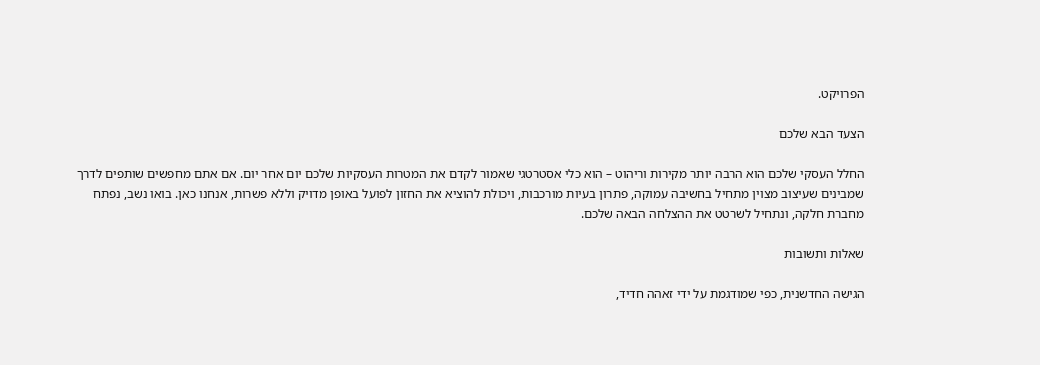הפרויקט.

הצעד הבא שלכם

החלל העסקי שלכם הוא הרבה יותר מקירות וריהוט – הוא כלי אסטרטגי שאמור לקדם את המטרות העסקיות שלכם יום אחר יום. אם אתם מחפשים שותפים לדרך שמבינים שעיצוב מצוין מתחיל בחשיבה עמוקה, פתרון בעיות מורכבות, ויכולת להוציא את החזון לפועל באופן מדויק וללא פשרות, אנחנו כאן. בואו נשב, נפתח מחברת חלקה, ונתחיל לשרטט את ההצלחה הבאה שלכם.

שאלות ותשובות

הגישה החדשנית, כפי שמודגמת על ידי זאהה חדיד,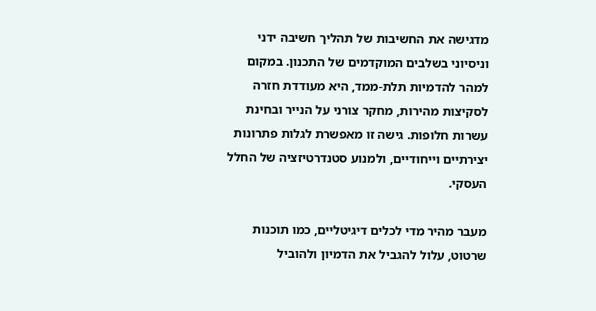מדגישה את החשיבות של תהליך חשיבה ידני וניסיוני בשלבים המוקדמים של התכנון. במקום למהר להדמיות תלת-ממד, היא מעודדת חזרה לסקיצות מהירות, מחקר צורני על הנייר ובחינת עשרות חלופות. גישה זו מאפשרת לגלות פתרונות יצירתיים וייחודיים, ולמנוע סטנדרטיזציה של החלל העסקי.

מעבר מהיר מדי לכלים דיגיטליים, כמו תוכנות שרטוט, עלול להגביל את הדמיון ולהוביל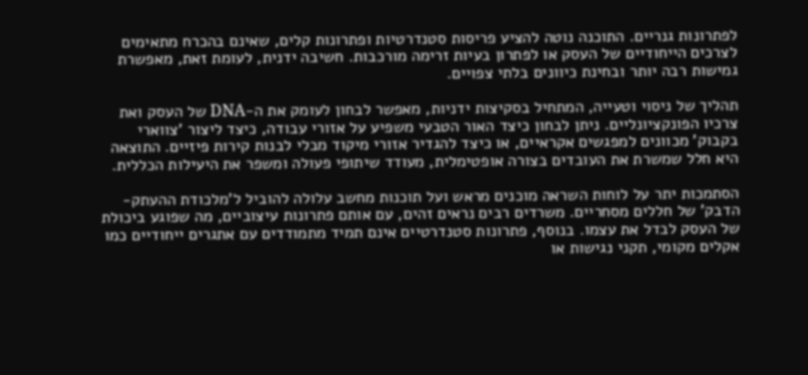לפתרונות גנריים. התוכנה נוטה להציע פריסות סטנדרטיות ופתרונות קלים, שאינם בהכרח מתאימים לצרכים הייחודיים של העסק או לפתרון בעיות זרימה מורכבות. חשיבה ידנית, לעומת זאת, מאפשרת גמישות רבה יותר ובחינת כיוונים בלתי צפויים.

תהליך של ניסוי וטעייה, המתחיל בסקיצות ידניות, מאפשר לבחון לעומק את ה-DNA של העסק ואת צרכיו הפונקציונליים. ניתן לבחון כיצד האור הטבעי משפיע על אזורי עבודה, כיצד ליצור 'צווארי בקבוק' מכוונים למפגשים אקראיים, או כיצד להגדיר אזורי מיקוד מבלי לבנות קירות פיזיים. התוצאה היא חלל שמשרת את העובדים בצורה אופטימלית, מעודד שיתופי פעולה ומשפר את היעילות הכללית.

הסתמכות יתר על לוחות השראה מוכנים מראש ועל תוכנות מחשב עלולה להוביל ל'מלכודת ההעתק-הדבק' של חללים מסחריים. משרדים רבים נראים זהים, עם אותם פתרונות עיצוביים, מה שפוגע ביכולת של העסק לבדל את עצמו. בנוסף, פתרונות סטנדרטיים אינם תמיד מתמודדים עם אתגרים ייחודיים כמו אקלים מקומי, תקני נגישות או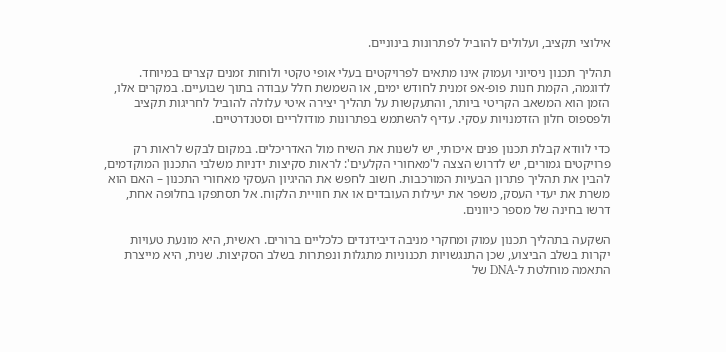אילוצי תקציב, ועלולים להוביל לפתרונות בינוניים.

תהליך תכנון ניסיוני ועמוק אינו מתאים לפרויקטים בעלי אופי טקטי ולוחות זמנים קצרים במיוחד. לדוגמה, הקמת חנות פופ-אפ זמנית לחודש ימים, או השמשת חלל עבודה בתוך שבועיים. במקרים אלו, הזמן הוא המשאב הקריטי ביותר, והתעקשות על תהליך יצירה איטי עלולה להוביל לחריגות תקציב ולפספוס חלון הזדמנויות עסקי. עדיף להשתמש בפתרונות מודולריים וסטנדרטיים.

כדי לוודא קבלת תכנון פנים איכותי, יש לשנות את השיח מול האדריכלים. במקום לבקש לראות רק פרויקטים גמורים, יש לדרוש הצצה ל'מאחורי הקלעים': לראות סקיצות ידניות משלבי התכנון המוקדמים, להבין את תהליך פתרון הבעיות המורכבות. חשוב לחפש את ההיגיון העסקי מאחורי התכנון – האם הוא משרת את יעדי העסק, משפר את יעילות העובדים או את חוויית הלקוח. אל תסתפקו בחלופה אחת, דרשו בחינה של מספר כיוונים.

השקעה בתהליך תכנון עמוק ומחקרי מניבה דיבידנדים כלכליים ברורים. ראשית, היא מונעת טעויות יקרות בשלב הביצוע, שכן התנגשויות תכנוניות מתגלות ונפתרות בשלב הסקיצות. שנית, היא מייצרת התאמה מוחלטת ל-DNA של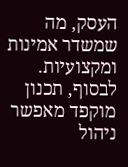העסק, מה שמשדר אמינות ומקצועיות. לבסוף, תכנון מוקפד מאפשר ניהול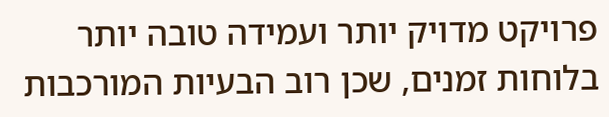פרויקט מדויק יותר ועמידה טובה יותר בלוחות זמנים, שכן רוב הבעיות המורכבות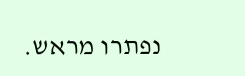נפתרו מראש.